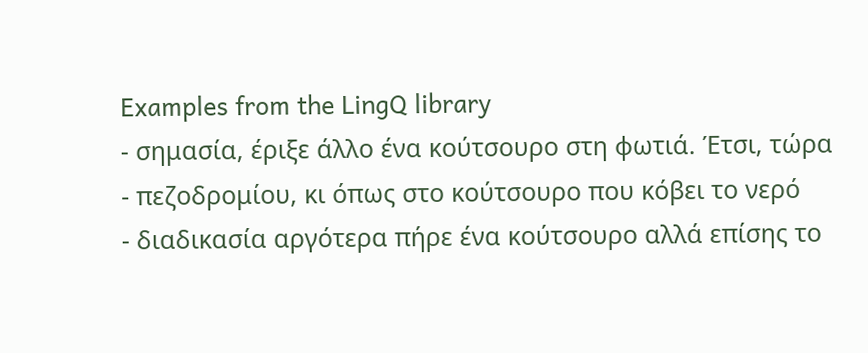Examples from the LingQ library
- σημασία, έριξε άλλο ένα κούτσουρο στη φωτιά. Έτσι, τώρα
- πεζοδρομίου, κι όπως στο κούτσουρο που κόβει το νερό
- διαδικασία αργότερα πήρε ένα κούτσουρο αλλά επίσης το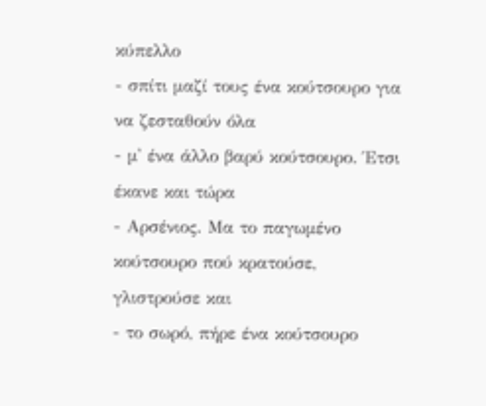κύπελλο
- σπίτι μαζί τους ένα κούτσουρο για να ζεσταθούν όλα
- μ' ένα άλλο βαρύ κούτσουρο. Έτσι έκανε και τώρα
- Αρσένιος. Μα το παγωμένο κούτσουρο πού κρατούσε, γλιστρούσε και
- το σωρό, πήρε ένα κούτσουρο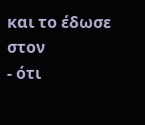και το έδωσε στον
- ότι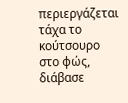περιεργάζεται τάχα το κούτσουρο στο φώς, διάβασε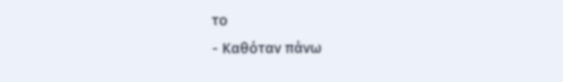το
- Καθόταν πάνω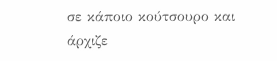σε κάποιο κούτσουρο και άρχιζε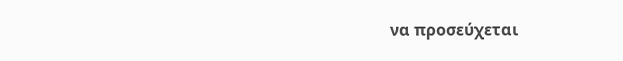να προσεύχεται